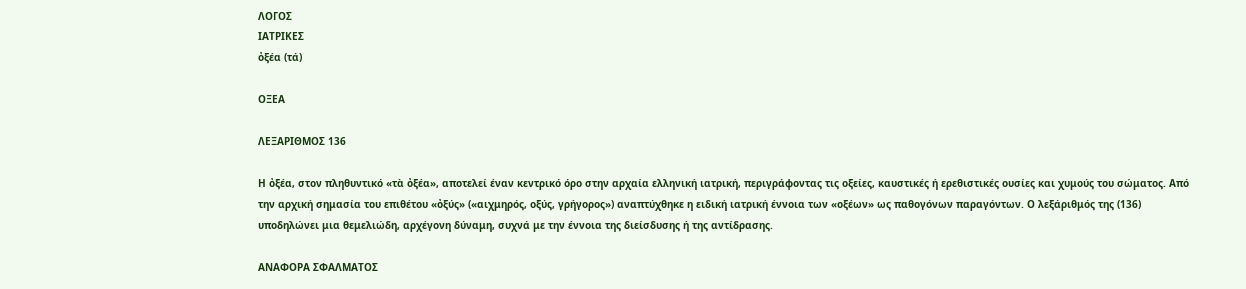ΛΟΓΟΣ
ΙΑΤΡΙΚΕΣ
ὀξέα (τά)

ΟΞΕΑ

ΛΕΞΑΡΙΘΜΟΣ 136

Η ὀξέα, στον πληθυντικό «τὰ ὀξέα», αποτελεί έναν κεντρικό όρο στην αρχαία ελληνική ιατρική, περιγράφοντας τις οξείες, καυστικές ή ερεθιστικές ουσίες και χυμούς του σώματος. Από την αρχική σημασία του επιθέτου «ὀξύς» («αιχμηρός, οξύς, γρήγορος») αναπτύχθηκε η ειδική ιατρική έννοια των «οξέων» ως παθογόνων παραγόντων. Ο λεξάριθμός της (136) υποδηλώνει μια θεμελιώδη, αρχέγονη δύναμη, συχνά με την έννοια της διείσδυσης ή της αντίδρασης.

ΑΝΑΦΟΡΑ ΣΦΑΛΜΑΤΟΣ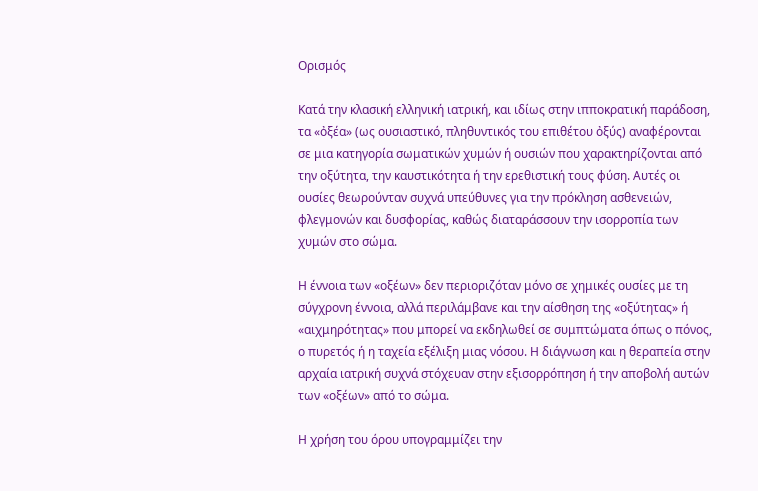Ορισμός

Κατά την κλασική ελληνική ιατρική, και ιδίως στην ιπποκρατική παράδοση, τα «ὀξέα» (ως ουσιαστικό, πληθυντικός του επιθέτου ὀξύς) αναφέρονται σε μια κατηγορία σωματικών χυμών ή ουσιών που χαρακτηρίζονται από την οξύτητα, την καυστικότητα ή την ερεθιστική τους φύση. Αυτές οι ουσίες θεωρούνταν συχνά υπεύθυνες για την πρόκληση ασθενειών, φλεγμονών και δυσφορίας, καθώς διαταράσσουν την ισορροπία των χυμών στο σώμα.

Η έννοια των «οξέων» δεν περιοριζόταν μόνο σε χημικές ουσίες με τη σύγχρονη έννοια, αλλά περιλάμβανε και την αίσθηση της «οξύτητας» ή «αιχμηρότητας» που μπορεί να εκδηλωθεί σε συμπτώματα όπως ο πόνος, ο πυρετός ή η ταχεία εξέλιξη μιας νόσου. Η διάγνωση και η θεραπεία στην αρχαία ιατρική συχνά στόχευαν στην εξισορρόπηση ή την αποβολή αυτών των «οξέων» από το σώμα.

Η χρήση του όρου υπογραμμίζει την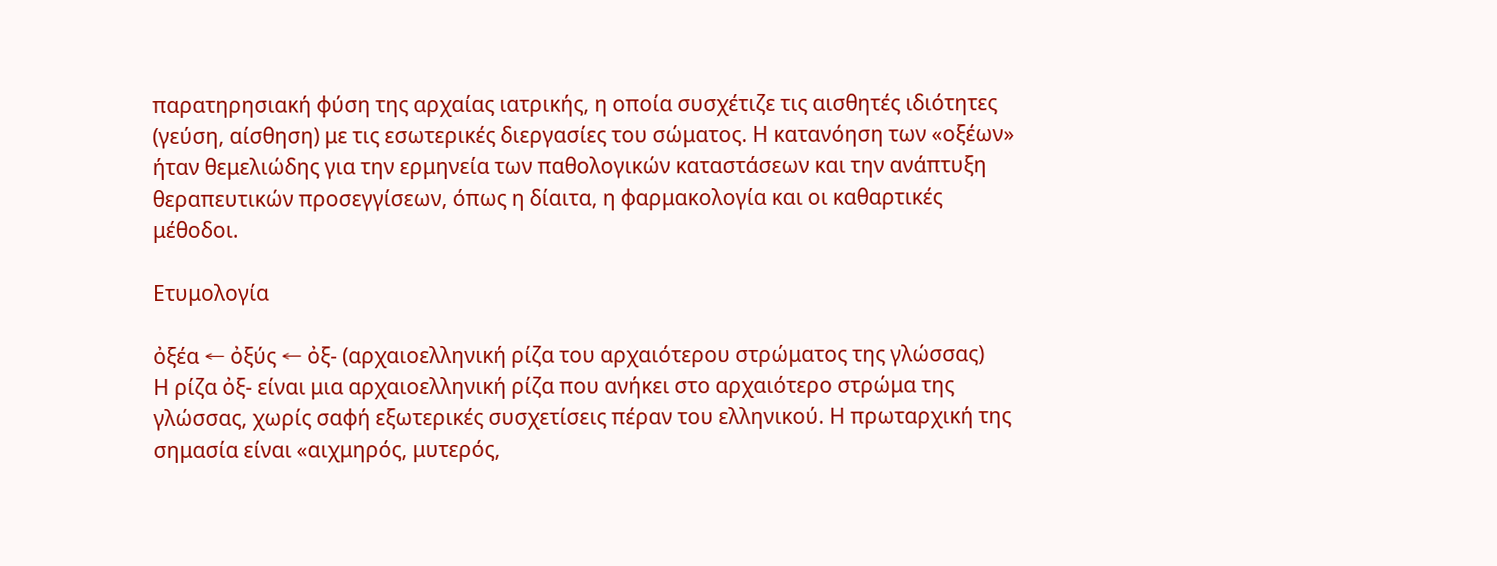παρατηρησιακή φύση της αρχαίας ιατρικής, η οποία συσχέτιζε τις αισθητές ιδιότητες (γεύση, αίσθηση) με τις εσωτερικές διεργασίες του σώματος. Η κατανόηση των «οξέων» ήταν θεμελιώδης για την ερμηνεία των παθολογικών καταστάσεων και την ανάπτυξη θεραπευτικών προσεγγίσεων, όπως η δίαιτα, η φαρμακολογία και οι καθαρτικές μέθοδοι.

Ετυμολογία

ὀξέα ← ὀξύς ← ὀξ- (αρχαιοελληνική ρίζα του αρχαιότερου στρώματος της γλώσσας)
Η ρίζα ὀξ- είναι μια αρχαιοελληνική ρίζα που ανήκει στο αρχαιότερο στρώμα της γλώσσας, χωρίς σαφή εξωτερικές συσχετίσεις πέραν του ελληνικού. Η πρωταρχική της σημασία είναι «αιχμηρός, μυτερός,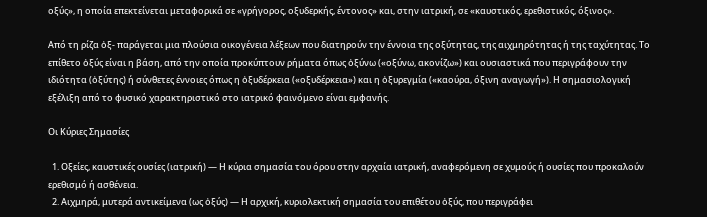οξύς», η οποία επεκτείνεται μεταφορικά σε «γρήγορος, οξυδερκής, έντονος» και, στην ιατρική, σε «καυστικός, ερεθιστικός, όξινος».

Από τη ρίζα ὀξ- παράγεται μια πλούσια οικογένεια λέξεων που διατηρούν την έννοια της οξύτητας, της αιχμηρότητας ή της ταχύτητας. Το επίθετο ὀξύς είναι η βάση, από την οποία προκύπτουν ρήματα όπως ὀξύνω («οξύνω, ακονίζω») και ουσιαστικά που περιγράφουν την ιδιότητα (ὀξύτης) ή σύνθετες έννοιες όπως η ὀξυδέρκεια («οξυδέρκεια») και η ὀξυρεγμία («καούρα, όξινη αναγωγή»). Η σημασιολογική εξέλιξη από το φυσικό χαρακτηριστικό στο ιατρικό φαινόμενο είναι εμφανής.

Οι Κύριες Σημασίες

  1. Οξείες, καυστικές ουσίες (ιατρική) — Η κύρια σημασία του όρου στην αρχαία ιατρική, αναφερόμενη σε χυμούς ή ουσίες που προκαλούν ερεθισμό ή ασθένεια.
  2. Αιχμηρά, μυτερά αντικείμενα (ως ὀξύς) — Η αρχική, κυριολεκτική σημασία του επιθέτου ὀξύς, που περιγράφει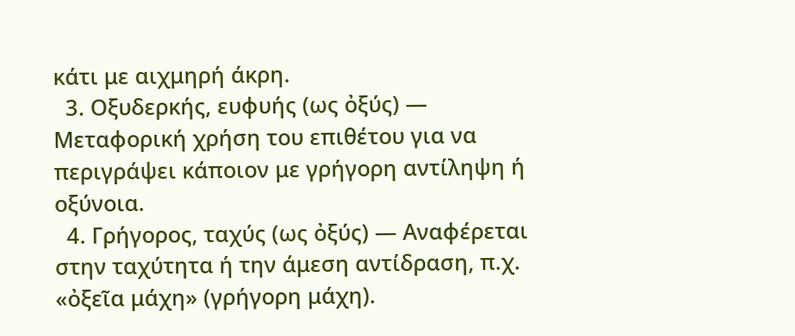κάτι με αιχμηρή άκρη.
  3. Οξυδερκής, ευφυής (ως ὀξύς) — Μεταφορική χρήση του επιθέτου για να περιγράψει κάποιον με γρήγορη αντίληψη ή οξύνοια.
  4. Γρήγορος, ταχύς (ως ὀξύς) — Αναφέρεται στην ταχύτητα ή την άμεση αντίδραση, π.χ. «ὀξεῖα μάχη» (γρήγορη μάχη).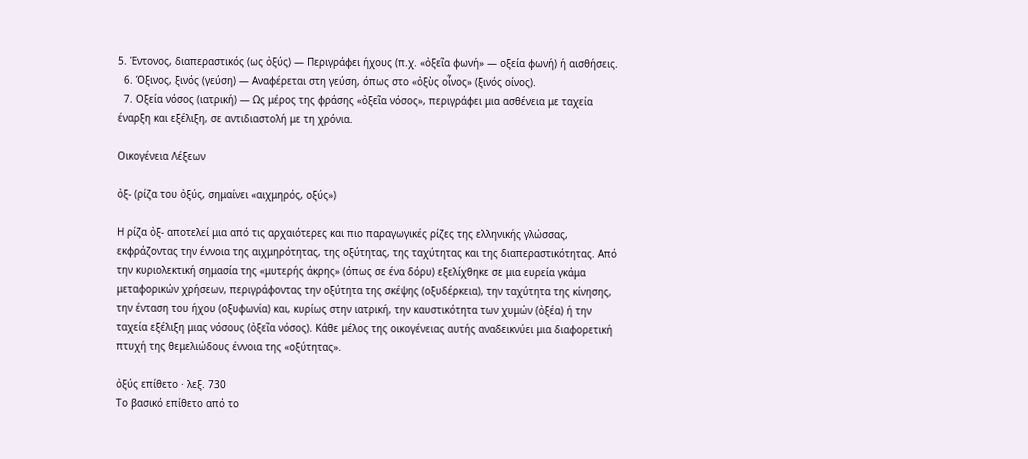5. Έντονος, διαπεραστικός (ως ὀξύς) — Περιγράφει ήχους (π.χ. «ὀξεῖα φωνή» — οξεία φωνή) ή αισθήσεις.
  6. Όξινος, ξινός (γεύση) — Αναφέρεται στη γεύση, όπως στο «ὀξὺς οἶνος» (ξινός οίνος).
  7. Οξεία νόσος (ιατρική) — Ως μέρος της φράσης «ὀξεῖα νόσος», περιγράφει μια ασθένεια με ταχεία έναρξη και εξέλιξη, σε αντιδιαστολή με τη χρόνια.

Οικογένεια Λέξεων

ὀξ- (ρίζα του ὀξύς, σημαίνει «αιχμηρός, οξύς»)

Η ρίζα ὀξ- αποτελεί μια από τις αρχαιότερες και πιο παραγωγικές ρίζες της ελληνικής γλώσσας, εκφράζοντας την έννοια της αιχμηρότητας, της οξύτητας, της ταχύτητας και της διαπεραστικότητας. Από την κυριολεκτική σημασία της «μυτερής άκρης» (όπως σε ένα δόρυ) εξελίχθηκε σε μια ευρεία γκάμα μεταφορικών χρήσεων, περιγράφοντας την οξύτητα της σκέψης (οξυδέρκεια), την ταχύτητα της κίνησης, την ένταση του ήχου (οξυφωνία) και, κυρίως στην ιατρική, την καυστικότητα των χυμών (ὀξέα) ή την ταχεία εξέλιξη μιας νόσους (ὀξεῖα νόσος). Κάθε μέλος της οικογένειας αυτής αναδεικνύει μια διαφορετική πτυχή της θεμελιώδους έννοια της «οξύτητας».

ὀξύς επίθετο · λεξ. 730
Το βασικό επίθετο από το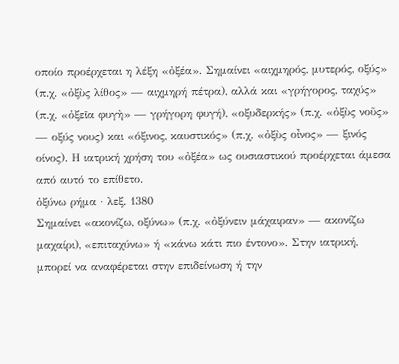οποίο προέρχεται η λέξη «ὀξέα». Σημαίνει «αιχμηρός, μυτερός, οξύς» (π.χ. «ὀξὺς λίθος» — αιχμηρή πέτρα), αλλά και «γρήγορος, ταχύς» (π.χ. «ὀξεῖα φυγὴ» — γρήγορη φυγή), «οξυδερκής» (π.χ. «ὀξὺς νοῦς» — οξύς νους) και «όξινος, καυστικός» (π.χ. «ὀξὺς οἶνος» — ξινός οίνος). Η ιατρική χρήση του «ὀξέα» ως ουσιαστικού προέρχεται άμεσα από αυτό το επίθετο.
ὀξύνω ρήμα · λεξ. 1380
Σημαίνει «ακονίζω, οξύνω» (π.χ. «ὀξύνειν μάχαιραν» — ακονίζω μαχαίρι), «επιταχύνω» ή «κάνω κάτι πιο έντονο». Στην ιατρική, μπορεί να αναφέρεται στην επιδείνωση ή την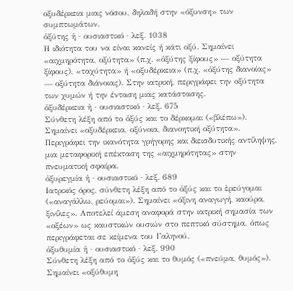οξυδέρκεια μιας νόσου, δηλαδή στην «όξυνση» των συμπτωμάτων.
ὀξύτης ἡ · ουσιαστικό · λεξ. 1038
Η ιδιότητα του να είναι κανείς ή κάτι οξύ. Σημαίνει «αιχμηρότητα, οξύτητα» (π.χ. «ὀξύτης ξίφους» — οξύτητα ξίφους), «ταχύτητα» ή «οξυδέρκεια» (π.χ. «ὀξύτης διανοίας» — οξύτητα διάνοιας). Στην ιατρική, περιγράφει την οξύτητα των χυμών ή την ένταση μιας κατάστασης.
ὀξυδέρκεια ἡ · ουσιαστικό · λεξ. 675
Σύνθετη λέξη από το ὀξύς και το δέρκομαι («βλέπω»). Σημαίνει «οξυδέρκεια, οξύνοια, διανοητική οξύτητα». Περιγράφει την ικανότητα γρήγορης και διεισδυτικής αντίληψης, μια μεταφορική επέκταση της «αιχμηρότητας» στην πνευματική σφαίρα.
ὀξυρεγμία ἡ · ουσιαστικό · λεξ. 689
Ιατρικός όρος, σύνθετη λέξη από το ὀξύς και το ἐρεύγομαι («αναγάλλω, ρεύομαι»). Σημαίνει «όξινη αναγωγή, καούρα, ξινίλες». Αποτελεί άμεση αναφορά στην ιατρική σημασία των «οξέων» ως καυστικών ουσιών στο πεπτικό σύστημα, όπως περιγράφεται σε κείμενα του Γαληνού.
ὀξυθυμία ἡ · ουσιαστικό · λεξ. 990
Σύνθετη λέξη από το ὀξύς και το θυμός («πνεύμα, θυμός»). Σημαίνει «οξύθυμη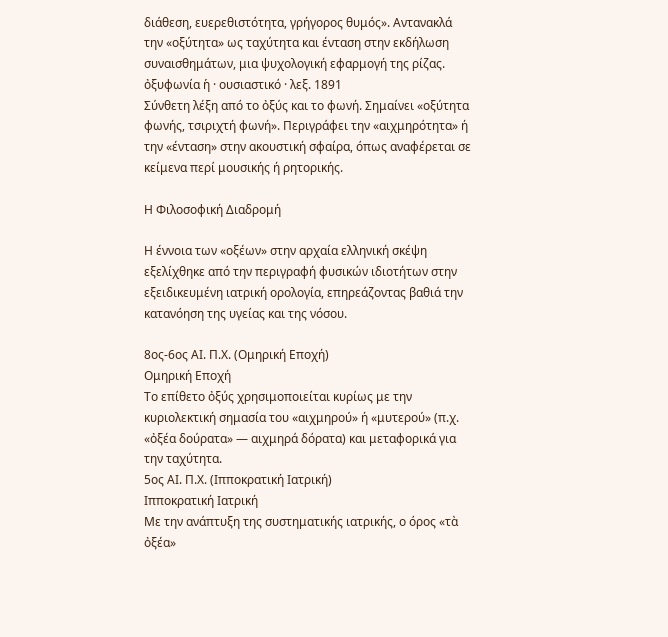διάθεση, ευερεθιστότητα, γρήγορος θυμός». Αντανακλά την «οξύτητα» ως ταχύτητα και ένταση στην εκδήλωση συναισθημάτων, μια ψυχολογική εφαρμογή της ρίζας.
ὀξυφωνία ἡ · ουσιαστικό · λεξ. 1891
Σύνθετη λέξη από το ὀξύς και το φωνή. Σημαίνει «οξύτητα φωνής, τσιριχτή φωνή». Περιγράφει την «αιχμηρότητα» ή την «ένταση» στην ακουστική σφαίρα, όπως αναφέρεται σε κείμενα περί μουσικής ή ρητορικής.

Η Φιλοσοφική Διαδρομή

Η έννοια των «οξέων» στην αρχαία ελληνική σκέψη εξελίχθηκε από την περιγραφή φυσικών ιδιοτήτων στην εξειδικευμένη ιατρική ορολογία, επηρεάζοντας βαθιά την κατανόηση της υγείας και της νόσου.

8ος-6ος ΑΙ. Π.Χ. (Ομηρική Εποχή)
Ομηρική Εποχή
Το επίθετο ὀξύς χρησιμοποιείται κυρίως με την κυριολεκτική σημασία του «αιχμηρού» ή «μυτερού» (π.χ. «ὀξέα δούρατα» — αιχμηρά δόρατα) και μεταφορικά για την ταχύτητα.
5ος ΑΙ. Π.Χ. (Ιπποκρατική Ιατρική)
Ιπποκρατική Ιατρική
Με την ανάπτυξη της συστηματικής ιατρικής, ο όρος «τὰ ὀξέα»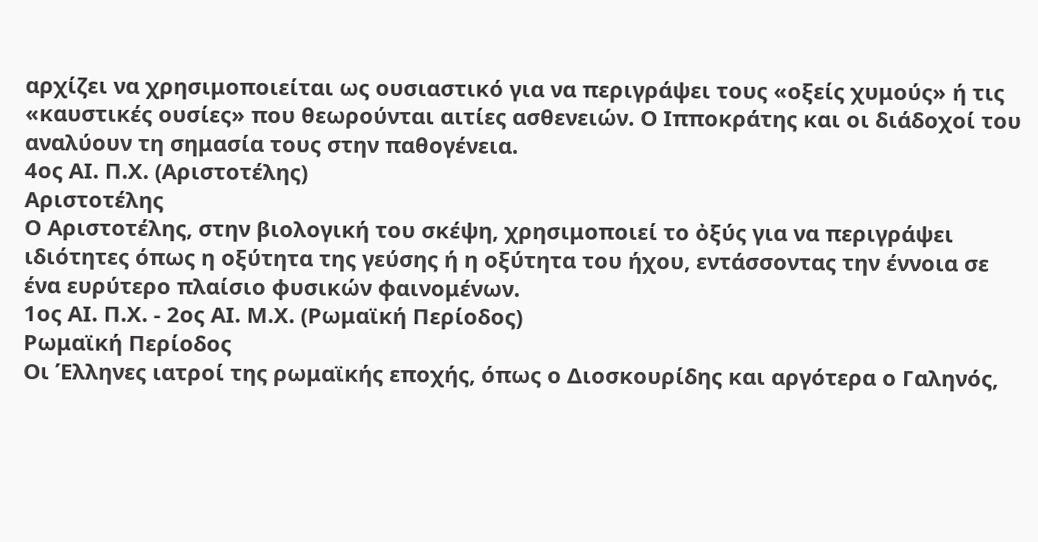αρχίζει να χρησιμοποιείται ως ουσιαστικό για να περιγράψει τους «οξείς χυμούς» ή τις «καυστικές ουσίες» που θεωρούνται αιτίες ασθενειών. Ο Ιπποκράτης και οι διάδοχοί του αναλύουν τη σημασία τους στην παθογένεια.
4ος ΑΙ. Π.Χ. (Αριστοτέλης)
Αριστοτέλης
Ο Αριστοτέλης, στην βιολογική του σκέψη, χρησιμοποιεί το ὀξύς για να περιγράψει ιδιότητες όπως η οξύτητα της γεύσης ή η οξύτητα του ήχου, εντάσσοντας την έννοια σε ένα ευρύτερο πλαίσιο φυσικών φαινομένων.
1ος ΑΙ. Π.Χ. - 2ος ΑΙ. Μ.Χ. (Ρωμαϊκή Περίοδος)
Ρωμαϊκή Περίοδος
Οι Έλληνες ιατροί της ρωμαϊκής εποχής, όπως ο Διοσκουρίδης και αργότερα ο Γαληνός,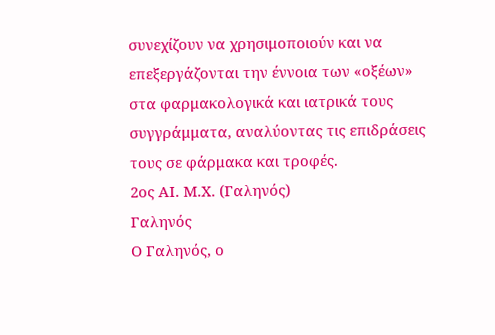συνεχίζουν να χρησιμοποιούν και να επεξεργάζονται την έννοια των «οξέων» στα φαρμακολογικά και ιατρικά τους συγγράμματα, αναλύοντας τις επιδράσεις τους σε φάρμακα και τροφές.
2ος ΑΙ. Μ.Χ. (Γαληνός)
Γαληνός
Ο Γαληνός, ο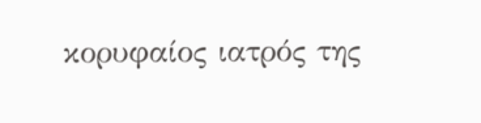κορυφαίος ιατρός της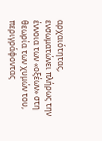αρχαιότητας, ενσωματώνει πλήρως την έννοια των «οξέων» στη θεωρία των χυμών του, περιγράφοντας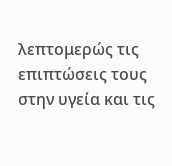λεπτομερώς τις επιπτώσεις τους στην υγεία και τις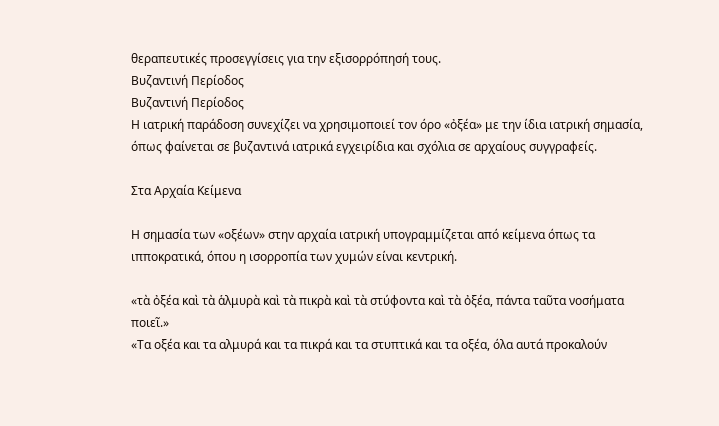θεραπευτικές προσεγγίσεις για την εξισορρόπησή τους.
Βυζαντινή Περίοδος
Βυζαντινή Περίοδος
Η ιατρική παράδοση συνεχίζει να χρησιμοποιεί τον όρο «ὀξέα» με την ίδια ιατρική σημασία, όπως φαίνεται σε βυζαντινά ιατρικά εγχειρίδια και σχόλια σε αρχαίους συγγραφείς.

Στα Αρχαία Κείμενα

Η σημασία των «οξέων» στην αρχαία ιατρική υπογραμμίζεται από κείμενα όπως τα ιπποκρατικά, όπου η ισορροπία των χυμών είναι κεντρική.

«τὰ ὀξέα καὶ τὰ ἁλμυρὰ καὶ τὰ πικρὰ καὶ τὰ στύφοντα καὶ τὰ ὀξέα, πάντα ταῦτα νοσήματα ποιεῖ.»
«Τα οξέα και τα αλμυρά και τα πικρά και τα στυπτικά και τα οξέα, όλα αυτά προκαλούν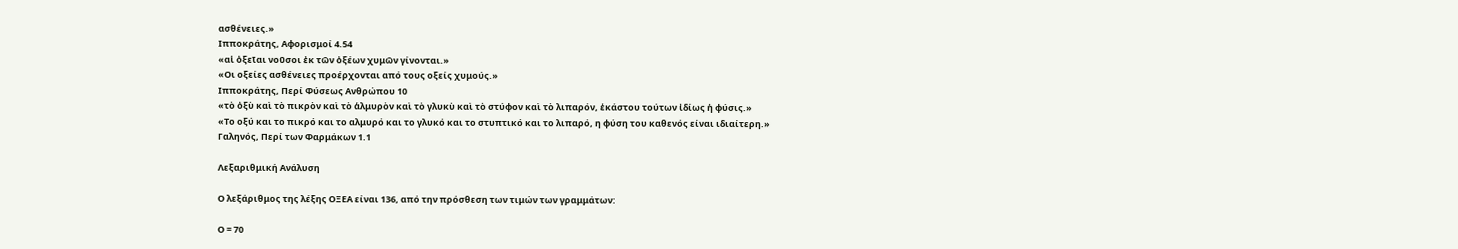ασθένειες.»
Ιπποκράτης, Αφορισμοί 4.54
«αἱ ὀξεῖαι νοῦσοι ἐκ τῶν ὀξέων χυμῶν γίνονται.»
«Οι οξείες ασθένειες προέρχονται από τους οξείς χυμούς.»
Ιπποκράτης, Περί Φύσεως Ανθρώπου 10
«τὸ ὀξὺ καὶ τὸ πικρὸν καὶ τὸ ἁλμυρὸν καὶ τὸ γλυκὺ καὶ τὸ στύφον καὶ τὸ λιπαρόν, ἑκάστου τούτων ἰδίως ἡ φύσις.»
«Το οξύ και το πικρό και το αλμυρό και το γλυκό και το στυπτικό και το λιπαρό, η φύση του καθενός είναι ιδιαίτερη.»
Γαληνός, Περί των Φαρμάκων 1.1

Λεξαριθμική Ανάλυση

Ο λεξάριθμος της λέξης ΟΞΕΑ είναι 136, από την πρόσθεση των τιμών των γραμμάτων:

Ο = 70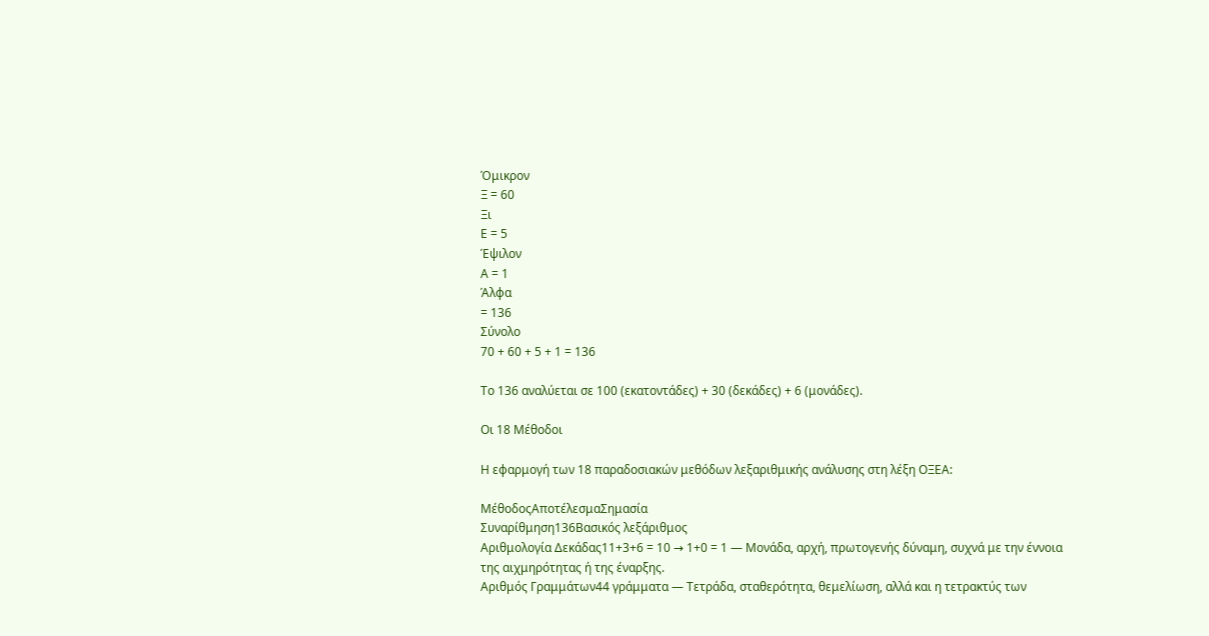Όμικρον
Ξ = 60
Ξι
Ε = 5
Έψιλον
Α = 1
Άλφα
= 136
Σύνολο
70 + 60 + 5 + 1 = 136

Το 136 αναλύεται σε 100 (εκατοντάδες) + 30 (δεκάδες) + 6 (μονάδες).

Οι 18 Μέθοδοι

Η εφαρμογή των 18 παραδοσιακών μεθόδων λεξαριθμικής ανάλυσης στη λέξη ΟΞΕΑ:

ΜέθοδοςΑποτέλεσμαΣημασία
Συναρίθμηση136Βασικός λεξάριθμος
Αριθμολογία Δεκάδας11+3+6 = 10 → 1+0 = 1 — Μονάδα, αρχή, πρωτογενής δύναμη, συχνά με την έννοια της αιχμηρότητας ή της έναρξης.
Αριθμός Γραμμάτων44 γράμματα — Τετράδα, σταθερότητα, θεμελίωση, αλλά και η τετρακτύς των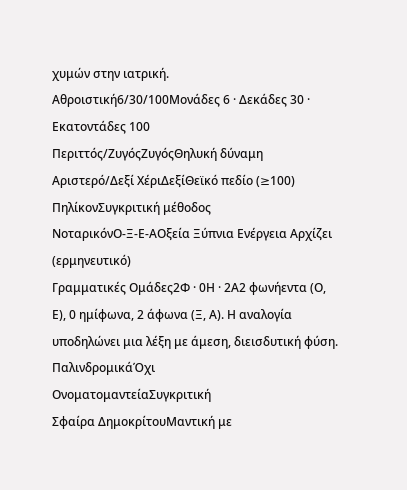χυμών στην ιατρική.
Αθροιστική6/30/100Μονάδες 6 · Δεκάδες 30 · Εκατοντάδες 100
Περιττός/ΖυγόςΖυγόςΘηλυκή δύναμη
Αριστερό/Δεξί ΧέριΔεξίΘεϊκό πεδίο (≥100)
ΠηλίκονΣυγκριτική μέθοδος
ΝοταρικόνΟ-Ξ-Ε-ΑΟξεία Ξύπνια Ενέργεια Αρχίζει (ερμηνευτικό)
Γραμματικές Ομάδες2Φ · 0Η · 2Α2 φωνήεντα (Ο, Ε), 0 ημίφωνα, 2 άφωνα (Ξ, Α). Η αναλογία υποδηλώνει μια λέξη με άμεση, διεισδυτική φύση.
ΠαλινδρομικάΌχι
ΟνοματομαντείαΣυγκριτική
Σφαίρα ΔημοκρίτουΜαντική με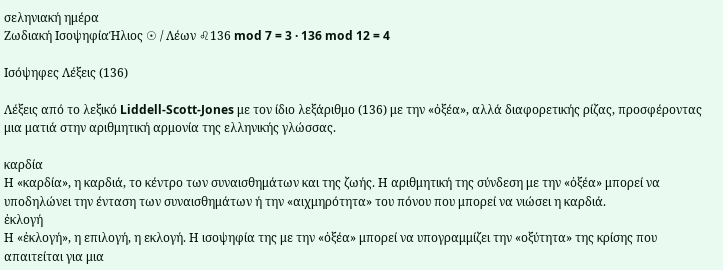σεληνιακή ημέρα
Ζωδιακή ΙσοψηφίαΉλιος ☉ / Λέων ♌136 mod 7 = 3 · 136 mod 12 = 4

Ισόψηφες Λέξεις (136)

Λέξεις από το λεξικό Liddell-Scott-Jones με τον ίδιο λεξάριθμο (136) με την «ὀξέα», αλλά διαφορετικής ρίζας, προσφέροντας μια ματιά στην αριθμητική αρμονία της ελληνικής γλώσσας.

καρδία
Η «καρδία», η καρδιά, το κέντρο των συναισθημάτων και της ζωής. Η αριθμητική της σύνδεση με την «ὀξέα» μπορεί να υποδηλώνει την ένταση των συναισθημάτων ή την «αιχμηρότητα» του πόνου που μπορεί να νιώσει η καρδιά.
ἐκλογή
Η «ἐκλογή», η επιλογή, η εκλογή. Η ισοψηφία της με την «ὀξέα» μπορεί να υπογραμμίζει την «οξύτητα» της κρίσης που απαιτείται για μια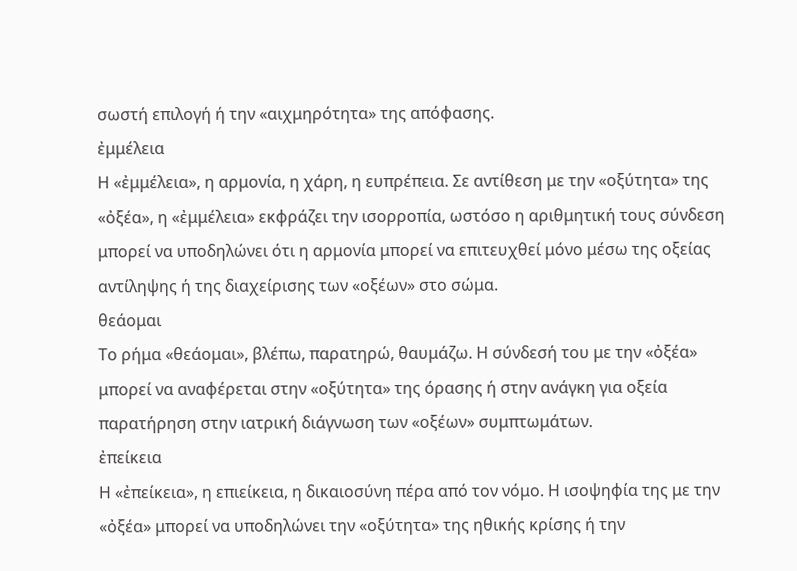σωστή επιλογή ή την «αιχμηρότητα» της απόφασης.
ἐμμέλεια
Η «ἐμμέλεια», η αρμονία, η χάρη, η ευπρέπεια. Σε αντίθεση με την «οξύτητα» της «ὀξέα», η «ἐμμέλεια» εκφράζει την ισορροπία, ωστόσο η αριθμητική τους σύνδεση μπορεί να υποδηλώνει ότι η αρμονία μπορεί να επιτευχθεί μόνο μέσω της οξείας αντίληψης ή της διαχείρισης των «οξέων» στο σώμα.
θεάομαι
Το ρήμα «θεάομαι», βλέπω, παρατηρώ, θαυμάζω. Η σύνδεσή του με την «ὀξέα» μπορεί να αναφέρεται στην «οξύτητα» της όρασης ή στην ανάγκη για οξεία παρατήρηση στην ιατρική διάγνωση των «οξέων» συμπτωμάτων.
ἐπείκεια
Η «ἐπείκεια», η επιείκεια, η δικαιοσύνη πέρα από τον νόμο. Η ισοψηφία της με την «ὀξέα» μπορεί να υποδηλώνει την «οξύτητα» της ηθικής κρίσης ή την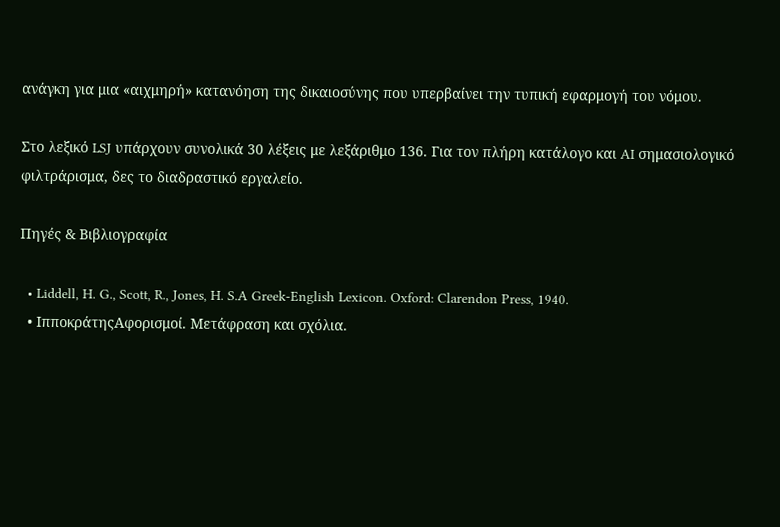ανάγκη για μια «αιχμηρή» κατανόηση της δικαιοσύνης που υπερβαίνει την τυπική εφαρμογή του νόμου.

Στο λεξικό LSJ υπάρχουν συνολικά 30 λέξεις με λεξάριθμο 136. Για τον πλήρη κατάλογο και AI σημασιολογικό φιλτράρισμα, δες το διαδραστικό εργαλείο.

Πηγές & Βιβλιογραφία

  • Liddell, H. G., Scott, R., Jones, H. S.A Greek-English Lexicon. Oxford: Clarendon Press, 1940.
  • ΙπποκράτηςΑφορισμοί. Μετάφραση και σχόλια.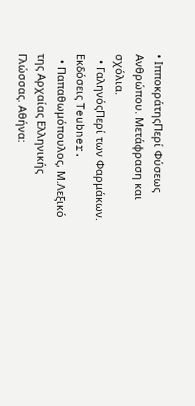• ΙπποκράτηςΠερί Φύσεως Ανθρώπου. Μετάφραση και σχόλια.
  • ΓαληνόςΠερί των Φαρμάκων. Εκδόσεις Teubner.
  • Παπαθωμόπουλος, Μ.Λεξικό της Αρχαίας Ελληνικής Γλώσσας. Αθήνα: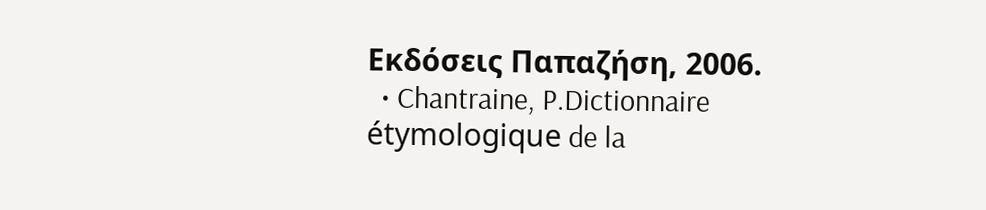Εκδόσεις Παπαζήση, 2006.
  • Chantraine, P.Dictionnaire étymologique de la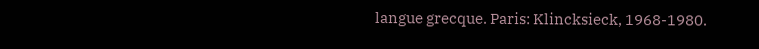langue grecque. Paris: Klincksieck, 1968-1980.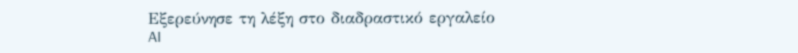Εξερεύνησε τη λέξη στο διαδραστικό εργαλείο
AI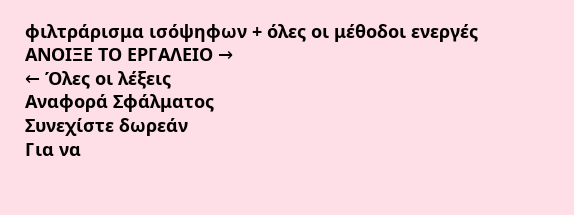φιλτράρισμα ισόψηφων + όλες οι μέθοδοι ενεργές
ΑΝΟΙΞΕ ΤΟ ΕΡΓΑΛΕΙΟ →
← Όλες οι λέξεις
Αναφορά Σφάλματος
Συνεχίστε δωρεάν
Για να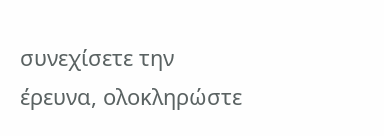συνεχίσετε την έρευνα, ολοκληρώστε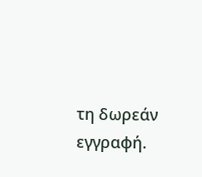τη δωρεάν εγγραφή.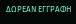ΔΩΡΕΑΝ ΕΓΓΡΑΦΗ